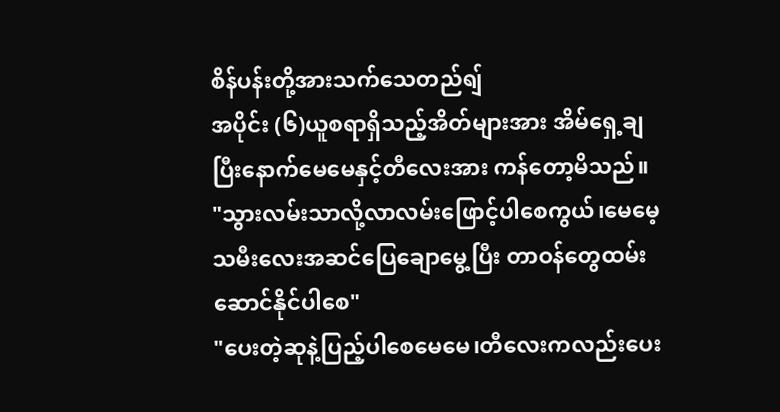စိန်ပန်းတို့အားသက်သေတည်ရျ်
အပိုင်း (၆)ယူစရာရှိသည့်အိတ်များအား အိမ်ရှေ့ချပြီးနောက်မေမေနှင့်တီလေးအား ကန်တော့မိသည်။
"သွားလမ်းသာလို့လာလမ်းဖြောင့်ပါစေကွယ်၊မေမေ့သမီးလေးအဆင်ပြေချောမွေ့ပြီး တာဝန်တွေထမ်းဆောင်နိုင်ပါစေ"
"ပေးတဲ့ဆုနဲ့ပြည့်ပါစေမေမေ၊တီလေးကလည်းပေး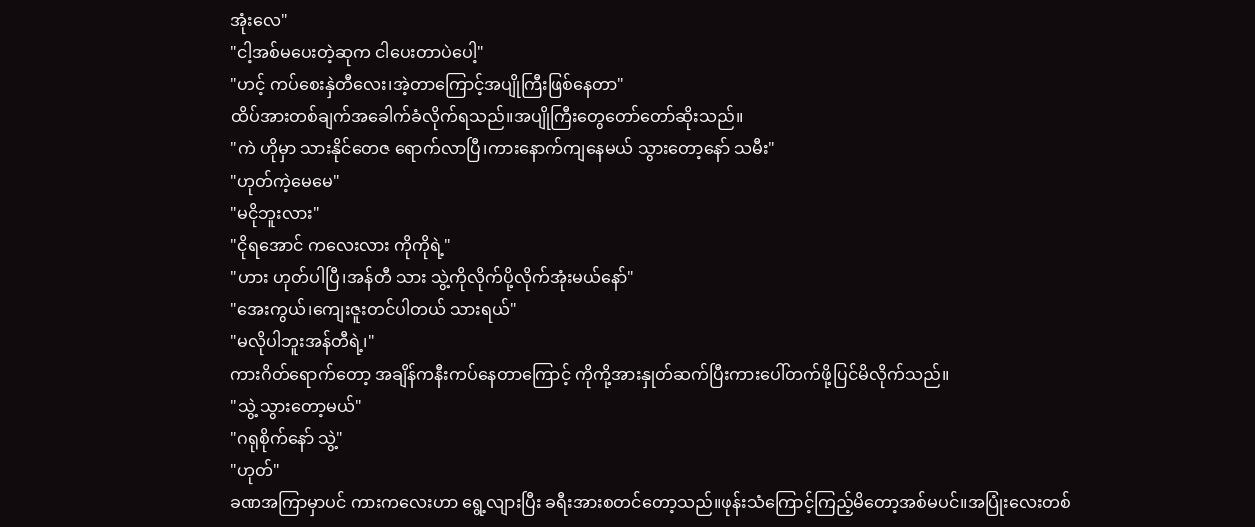အုံးလေ"
"ငါ့အစ်မပေးတဲ့ဆုက ငါပေးတာပဲပေါ့"
"ဟင့် ကပ်စေးနှဲတီလေး၊အဲ့တာကြောင့်အပျိုကြီးဖြစ်နေတာ"
ထိပ်အားတစ်ချက်အခေါက်ခံလိုက်ရသည်။အပျိုကြီးတွေတော်တော်ဆိုးသည်။
"ကဲ ဟိုမှာ သားနိုင်တေဇ ရောက်လာပြီ၊ကားနောက်ကျနေမယ် သွားတော့နော် သမီး"
"ဟုတ်ကဲ့မေမေ"
"မငိုဘူးလား"
"ငိုရအောင် ကလေးလား ကိုကိုရဲ့"
"ဟား ဟုတ်ပါပြီ၊အန်တီ သား သွဲ့ကိုလိုက်ပို့လိုက်အုံးမယ်နော်"
"အေးကွယ်၊ကျေးဇူးတင်ပါတယ် သားရယ်"
"မလိုပါဘူးအန်တီရဲ့၊"
ကားဂိတ်ရောက်တော့ အချိန်ကနီးကပ်နေတာကြောင့် ကိုကို့အားနှုတ်ဆက်ပြီးကားပေါ်တက်ဖို့ပြင်မိလိုက်သည်။
"သွဲ့ သွားတော့မယ်"
"ဂရုစိုက်နော် သွဲ့"
"ဟုတ်"
ခဏအကြာမှာပင် ကားကလေးဟာ ရွေ့လျားပြီး ခရီးအားစတင်တော့သည်။ဖုန်းသံကြောင့်ကြည့်မိတော့အစ်မပင်။အပြုံးလေးတစ်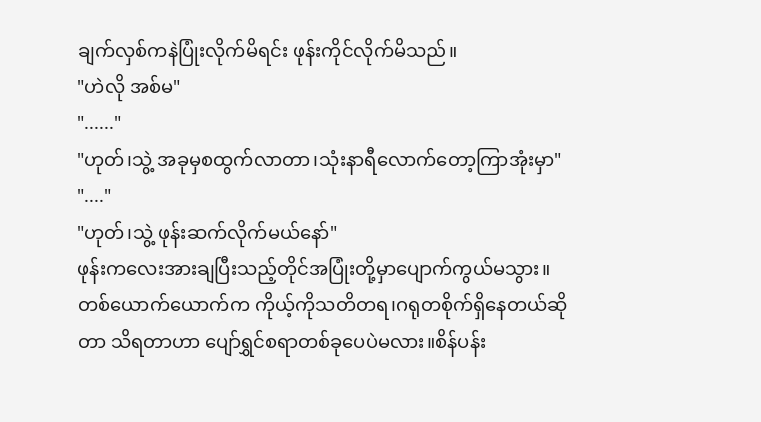ချက်လှစ်ကနဲပြုံးလိုက်မိရင်း ဖုန်းကိုင်လိုက်မိသည်။
"ဟဲလို အစ်မ"
"......"
"ဟုတ်၊သွဲ့ အခုမှစထွက်လာတာ၊သုံးနာရီလောက်တော့ကြာအုံးမှာ"
"...."
"ဟုတ်၊သွဲ့ ဖုန်းဆက်လိုက်မယ်နော်"
ဖုန်းကလေးအားချပြီးသည့်တိုင်အပြုံးတို့မှာပျောက်ကွယ်မသွား။တစ်ယောက်ယောက်က ကိုယ့်ကိုသတိတရ၊ဂရုတစိုက်ရှိနေတယ်ဆိုတာ သိရတာဟာ ပျော်ရွှင်စရာတစ်ခုပေပဲမလား။စိန်ပန်း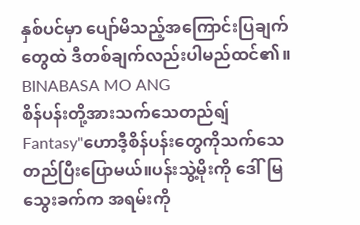နှစ်ပင်မှာ ပျော်မိသည့်အကြောင်းပြချက်တွေထဲ ဒီတစ်ချက်လည်းပါမည်ထင်၏။
BINABASA MO ANG
စိန်ပန်းတို့အားသက်သေတည်ရျ်
Fantasy"ဟောဒီ့စိန်ပန်းတွေကိုသက်သေတည်ပြီးပြောမယ်။ပန်းသွဲ့မိုးကို ဒေါ်မြသွေးခက်က အရမ်းကို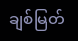ချစ်မြတ်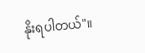နိုးရပါတယ်"။